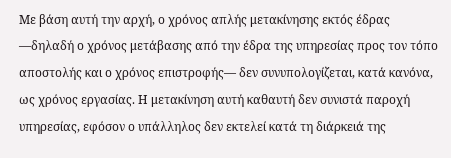Με βάση αυτή την αρχή, ο χρόνος απλής μετακίνησης εκτός έδρας —δηλαδή ο χρόνος μετάβασης από την έδρα της υπηρεσίας προς τον τόπο αποστολής και ο χρόνος επιστροφής— δεν συνυπολογίζεται, κατά κανόνα, ως χρόνος εργασίας. Η μετακίνηση αυτή καθαυτή δεν συνιστά παροχή υπηρεσίας, εφόσον ο υπάλληλος δεν εκτελεί κατά τη διάρκειά της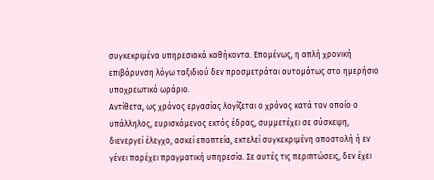συγκεκριμένα υπηρεσιακά καθήκοντα. Επομένως, η απλή χρονική επιβάρυνση λόγω ταξιδιού δεν προσμετράται αυτομάτως στο ημερήσιο υποχρεωτικό ωράριο.
Αντίθετα, ως χρόνος εργασίας λογίζεται ο χρόνος κατά τον οποίο ο υπάλληλος, ευρισκόμενος εκτός έδρας, συμμετέχει σε σύσκεψη, διενεργεί έλεγχο, ασκεί εποπτεία, εκτελεί συγκεκριμένη αποστολή ή εν γένει παρέχει πραγματική υπηρεσία. Σε αυτές τις περιπτώσεις, δεν έχει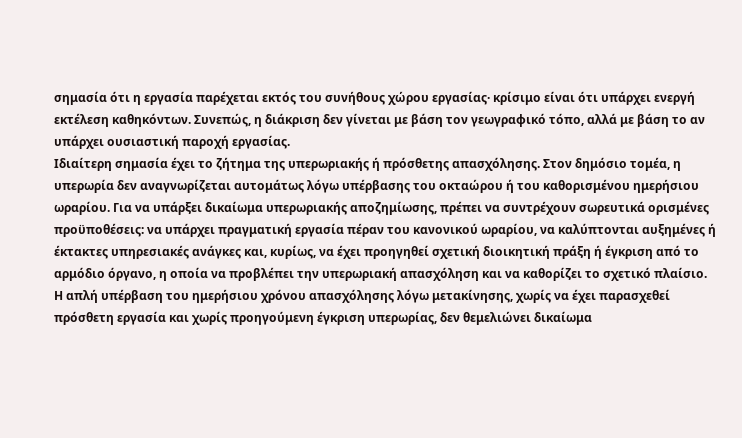σημασία ότι η εργασία παρέχεται εκτός του συνήθους χώρου εργασίας· κρίσιμο είναι ότι υπάρχει ενεργή εκτέλεση καθηκόντων. Συνεπώς, η διάκριση δεν γίνεται με βάση τον γεωγραφικό τόπο, αλλά με βάση το αν υπάρχει ουσιαστική παροχή εργασίας.
Ιδιαίτερη σημασία έχει το ζήτημα της υπερωριακής ή πρόσθετης απασχόλησης. Στον δημόσιο τομέα, η υπερωρία δεν αναγνωρίζεται αυτομάτως λόγω υπέρβασης του οκταώρου ή του καθορισμένου ημερήσιου ωραρίου. Για να υπάρξει δικαίωμα υπερωριακής αποζημίωσης, πρέπει να συντρέχουν σωρευτικά ορισμένες προϋποθέσεις: να υπάρχει πραγματική εργασία πέραν του κανονικού ωραρίου, να καλύπτονται αυξημένες ή έκτακτες υπηρεσιακές ανάγκες και, κυρίως, να έχει προηγηθεί σχετική διοικητική πράξη ή έγκριση από το αρμόδιο όργανο, η οποία να προβλέπει την υπερωριακή απασχόληση και να καθορίζει το σχετικό πλαίσιο.
Η απλή υπέρβαση του ημερήσιου χρόνου απασχόλησης λόγω μετακίνησης, χωρίς να έχει παρασχεθεί πρόσθετη εργασία και χωρίς προηγούμενη έγκριση υπερωρίας, δεν θεμελιώνει δικαίωμα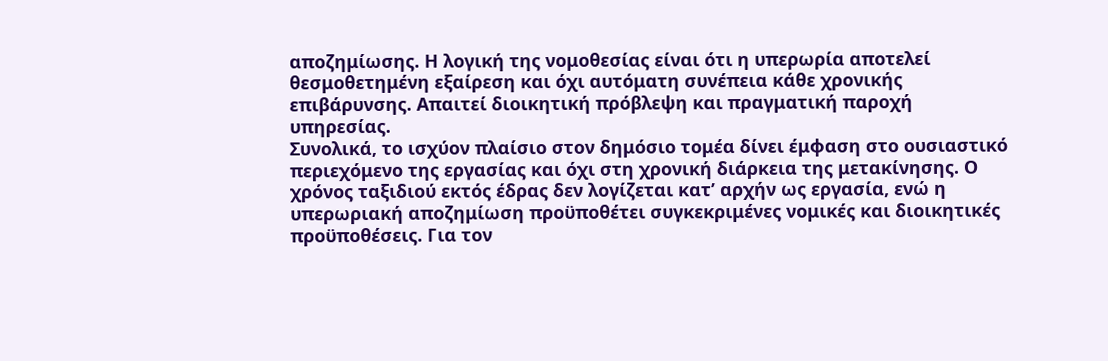αποζημίωσης. Η λογική της νομοθεσίας είναι ότι η υπερωρία αποτελεί θεσμοθετημένη εξαίρεση και όχι αυτόματη συνέπεια κάθε χρονικής επιβάρυνσης. Απαιτεί διοικητική πρόβλεψη και πραγματική παροχή υπηρεσίας.
Συνολικά, το ισχύον πλαίσιο στον δημόσιο τομέα δίνει έμφαση στο ουσιαστικό περιεχόμενο της εργασίας και όχι στη χρονική διάρκεια της μετακίνησης. Ο χρόνος ταξιδιού εκτός έδρας δεν λογίζεται κατ’ αρχήν ως εργασία, ενώ η υπερωριακή αποζημίωση προϋποθέτει συγκεκριμένες νομικές και διοικητικές προϋποθέσεις. Για τον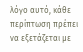λόγο αυτό, κάθε περίπτωση πρέπει να εξετάζεται με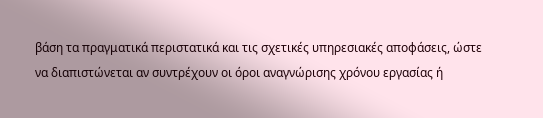βάση τα πραγματικά περιστατικά και τις σχετικές υπηρεσιακές αποφάσεις, ώστε να διαπιστώνεται αν συντρέχουν οι όροι αναγνώρισης χρόνου εργασίας ή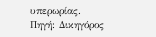υπερωρίας.
Πηγή: Δικηγόρος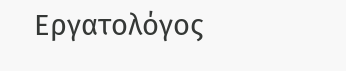Εργατολόγος